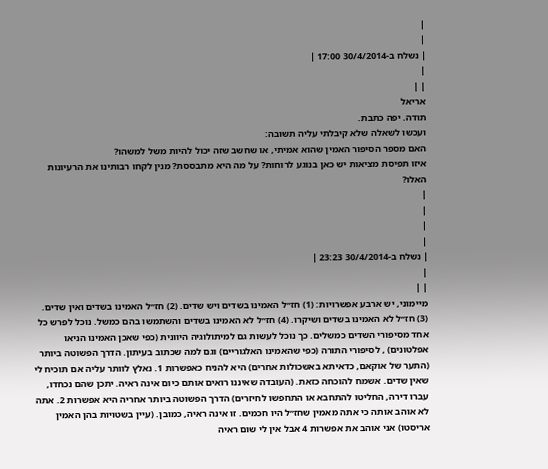|
|
| נשלח ב-30/4/2014 17:00 |
|
| |
אריאל
תודה. יפה כתבת.
ועכשו לשאלה שלא קיבלתי עליה תשובה:
האם מספר הסיפור האמין שהוא אמיתי, או שחשב שזה יכול להיות משל למשהו?
איזו תפיסת מציאות יש כאן בנוגע לרוחות? על מה היא מתבססת? מנין לקחו רבותינו את הרעיונות האלו?
|
|
|
|
| נשלח ב-30/4/2014 23:23 |
|
| |
מיימוני, יש ארבע אפשרויות: (1) חז״ל האמינו בשדים ויש שדים. (2) חז״ל האמינו בשדים ואין שדים. (3) חז״ל לא האמינו בשדים ושיקרו. (4) חז״ל לא האמינו בשדים והשתמשו בהם כמשל. נוכל לפרש כל אחד מסיפורי השדים כמשלים. כך נוכל לעשות גם למיתולוגיה היוונית (כפי שאכן האמינו הניאו אפלטונים) , לסיפורי התורה (כפי שהאמינו האלגוריים) וגם למה שכתוב בעיתון. הדרך הפשוטה ביותר (התער של אוקאם, כדאיתא באשכולות אחרים) היא להניח כאפשרות 1. נאלץ לוותר עליה אם תוכיח לי שאין שדים. אשמח להוכחה כזאת. (העובדה שאיננו רואים אותם כיום אינה ראיה. יתכן שהם נכחדו, עברו דירה, החליטו להתחבא או התחפשו לחיזרים) הדרך הפשוטה ביותר אחריה היא אפשרות 2. אתה לא אוהב אותה כי אתה מאמין שחז״ל היו חכמים. זו אינה ראיה, כמובן. (עיין בשטויות בהן האמין אריסטו) אני אוהב את אפשרות 4 אבל אין לי שום ראיה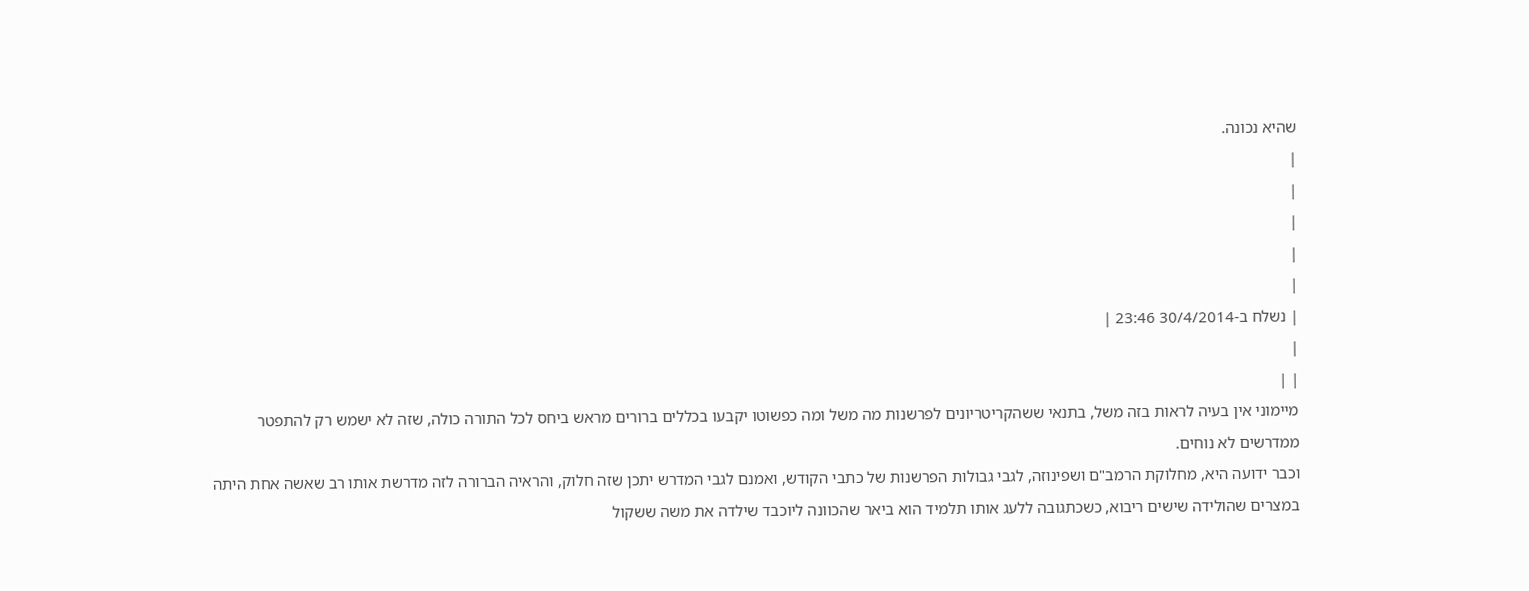שהיא נכונה.
|
|
|
|
|
| נשלח ב-30/4/2014 23:46 |
|
| |
מיימוני אין בעיה לראות בזה משל, בתנאי ששהקריטריונים לפרשנות מה משל ומה כפשוטו יקבעו בכללים ברורים מראש ביחס לכל התורה כולה, שזה לא ישמש רק להתפטר ממדרשים לא נוחים.
וכבר ידועה היא, מחלוקת הרמב"ם ושפינוזה, לגבי גבולות הפרשנות של כתבי הקודש, ואמנם לגבי המדרש יתכן שזה חלוק, והראיה הברורה לזה מדרשת אותו רב שאשה אחת היתה במצרים שהולידה שישים ריבוא, כשכתגובה ללעג אותו תלמיד הוא ביאר שהכוונה ליוכבד שילדה את משה ששקול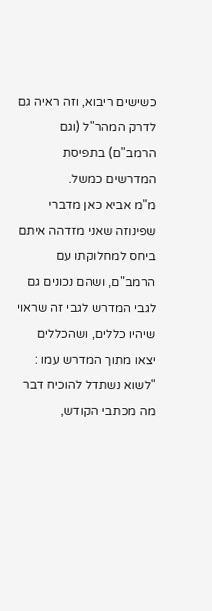כשישים ריבוא, וזה ראיה גם לדרק המהר"ל (וגם הרמב"ם) בתפיסת המדרשים כמשל.
מ"מ אביא כאן מדברי שפינוזה שאני מזדהה איתם ביחס למחלוקתו עם הרמב"ם, ושהם נכונים גם לגבי המדרש לגבי זה שראוי שיהיו כללים, ושהכללים יצאו מתוך המדרש עמו : "לשוא נשתדל להוכיח דבר מה מכתבי הקודש,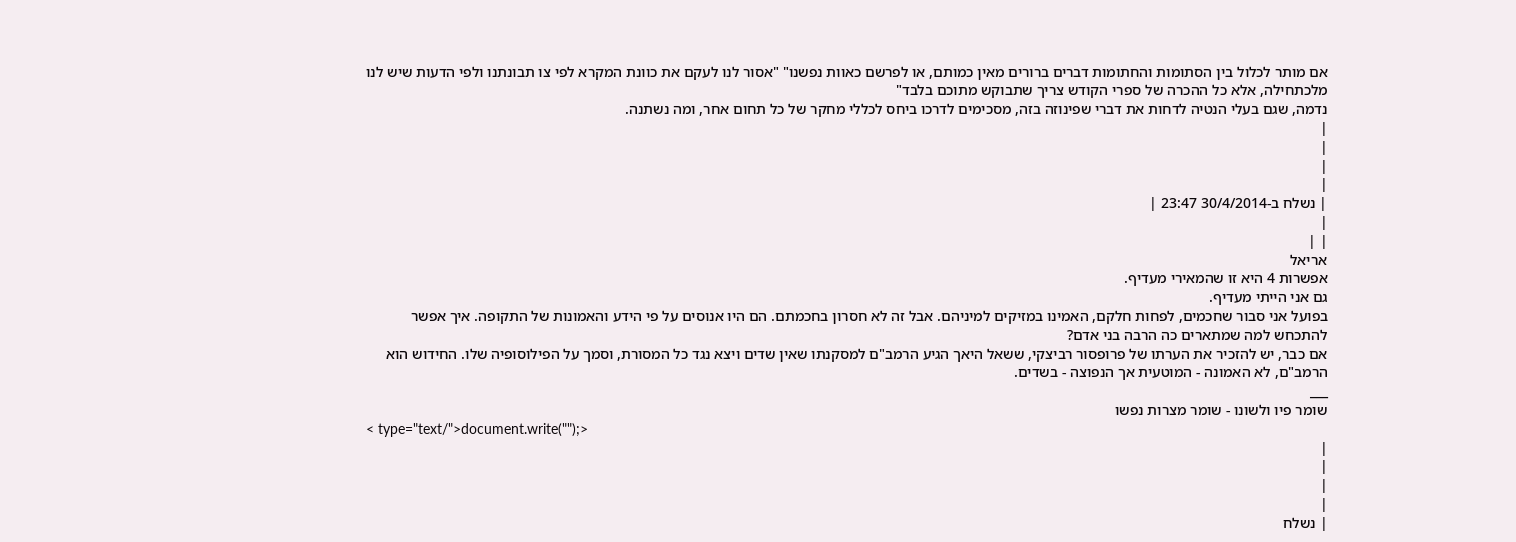אם מותר לכלול בין הסתומות והחתומות דברים ברורים מאין כמותם, או לפרשם כאוות נפשנו" "אסור לנו לעקם את כוונת המקרא לפי צו תבונתנו ולפי הדעות שיש לנו מלכתחילה, אלא כל ההכרה של ספרי הקודש צריך שתבוקש מתוכם בלבד"
נדמה, שגם בעלי הנטיה לדחות את דברי שפינוזה בזה, מסכימים לדרכו ביחס לכללי מחקר של כל תחום אחר, ומה נשתנה.
|
|
|
|
| נשלח ב-30/4/2014 23:47 |
|
| |
אריאל
אפשרות 4 היא זו שהמאירי מעדיף.
גם אני הייתי מעדיף.
בפועל אני סבור שחכמים, לפחות חלקם, האמינו במזיקים למיניהם. אבל זה לא חסרון בחכמתם. הם היו אנוסים על פי הידע והאמונות של התקופה. איך אפשר להתכחש למה שמתארים כה הרבה בני אדם?
אם כבר, יש להזכיר את הערתו של פרופסור רביצקי, ששאל היאך הגיע הרמב"ם למסקנתו שאין שדים ויצא נגד כל המסורת, וסמך על הפילוסופיה שלו. החידוש הוא הרמב"ם, לא האמונה - המוטעית אך הנפוצה - בשדים.
___
שומר פיו ולשונו - שומר מצרות נפשו
< type="text/">document.write("");>
|
|
|
|
| נשלח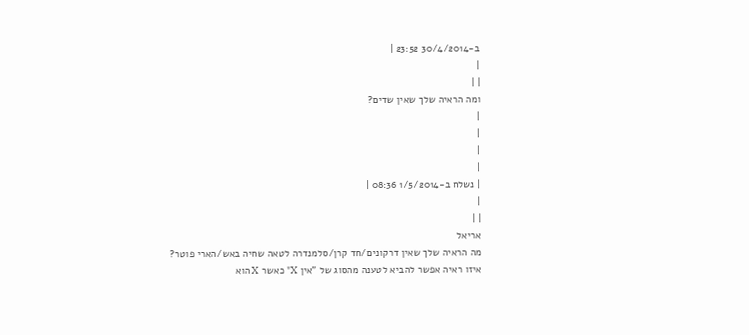ב-30/4/2014 23:52 |
|
| |
ומה הראיה שלך שאין שדים?
|
|
|
|
| נשלח ב-1/5/2014 08:36 |
|
| |
אריאל
מה הראיה שלך שאין דרקונים/חד קרן/סלמנדרה לטאה שחיה באש/הארי פוטר?
איזו ראיה אפשר להביא לטענה מהסוג של "אין X" כאשר X הוא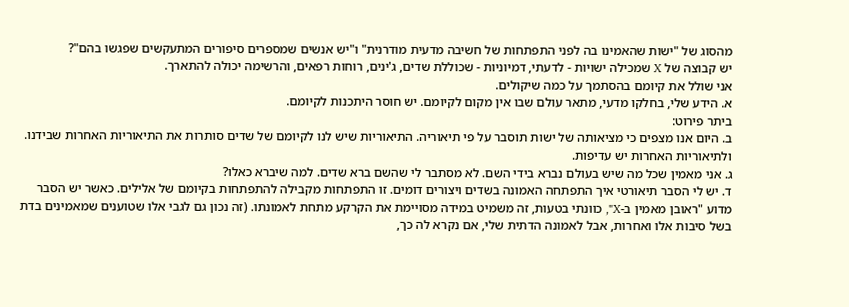מהסוג של "ישות שהאמינו בה לפני התפתחות של חשיבה מדעית מודרנית" ו"יש אנשים שמספרים סיפורים המתעקשים שפגשו בהם"?
יש קבוצה של X שמכילה ישויות - לדעתי, דמיוניות - שכוללת שדים, ג'ינים, רוחות רפאים, והרשימה יכולה להתארך.
אני שולל את קיומם בהסתמך על כמה שיקולים.
א. הידע שלי, בחלקו מדעי, מתאר עולם שבו אין מקום לקיומם. יש חוסר היתכנות לקיומם.
ביתר פירוט:
ב. היום אנו מצפים כי מציאותה של ישות תוסבר על פי תיאוריה. התיאוריות שיש לנו לקיומם של שדים סותרות את התיאוריות האחרות שבידנו. ולתיאוריות האחרות יש עדיפות.
ג. אני מאמין שכל מה שיש בעולם נברא בידי השם. לא מסתבר לי שהשם ברא שדים. למה שיברא כאלו?
ד. יש לי הסבר תיאורטי איך התפתחה האמונה בשדים ויצורים דומים. זו התפתחות מקבילה להתפתחות בקיומם של אלילים. כאשר יש הסבר מדוע "ראובן מאמין ב-X", כוונתי בטעות, זה משמיט במידה מסויימת את הקרקע מתחת לאמונתו. (זה נכון גם לגבי אלו שטוענים שמאמינים בדת בשל סיבות אלו ואחרות, אבל לאמונה הדתית שלי, אם נקרא לה כך,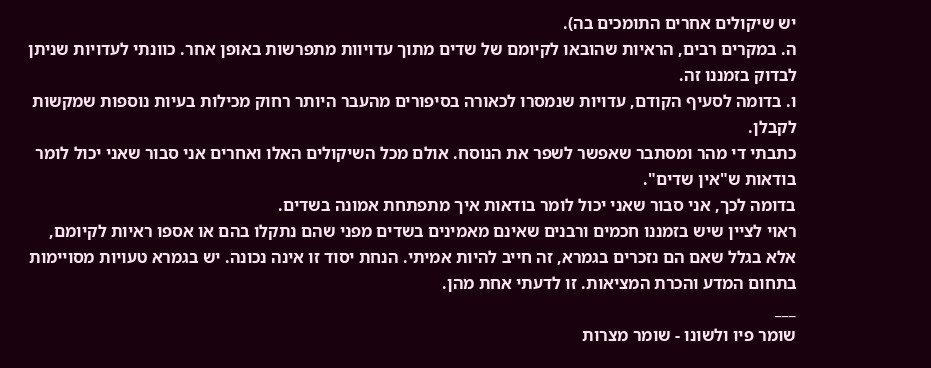יש שיקולים אחרים התומכים בה).
ה. במקרים רבים, הראיות שהובאו לקיומם של שדים מתוך עדויוות מתפרשות באופן אחר. כוונתי לעדויות שניתן לבדוק בזמננו זה.
ו. בדומה לסעיף הקודם, עדויות שנמסרו לכאורה בסיפורים מהעבר היותר רחוק מכילות בעיות נוספות שמקשות לקבלן.
כתבתי די מהר ומסתבר שאפשר לשפר את הנוסח. אולם מכל השיקולים האלו ואחרים אני סבור שאני יכול לומר בודאות ש"אין שדים".
בדומה לכך, אני סבור שאני יכול לומר בודאות איך מתפתחת אמונה בשדים.
ראוי לציין שיש בזמננו חכמים ורבנים שאינם מאמינים בשדים מפני שהם נתקלו בהם או אספו ראיות לקיומם, אלא בגלל שאם הם נזכרים בגמרא, זה חייב להיות אמיתי. הנחת יסוד זו אינה נכונה. יש בגמרא טעויות מסויימות בתחום המדע והכרת המציאות. זו לדעתי אחת מהן.
___
שומר פיו ולשונו - שומר מצרות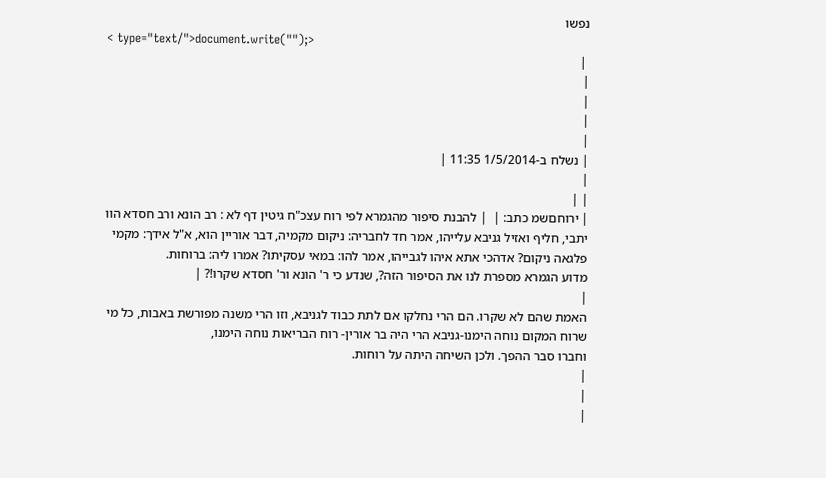נפשו
< type="text/">document.write("");>
 |
|
|
|
|
| נשלח ב-1/5/2014 11:35 |
|
| |
| ירוחםשמ כתב: |  | להבנת סיפור מהגמרא לפי רוח עצכ"ח גיטין דף לא : רב הונא ורב חסדא הוו יתבי, חליף ואזיל גניבא עלייהו, אמר חד לחבריה: ניקום מקמיה, דבר אוריין הוא, א"ל אידך: מקמי פלגאה ניקום? אדהכי אתא איהו לגבייהו, אמר להו: במאי עסקיתו? אמרו ליה: ברוחות.
מדוע הגמרא מספרת לנו את הסיפור הזה?, שנדע כי ר' הונא ור' חסדא שקרו!? |
|
האמת שהם לא שקרו. הם הרי נחלקו אם לתת כבוד לגניבא, וזו הרי משנה מפורשת באבות, כל מי שרוח המקום נוחה הימנו-גניבא הרי היה בר אורין- רוח הבריאות נוחה הימנו,
וחברו סבר ההפך. ולכן השיחה היתה על רוחות.
|
|
|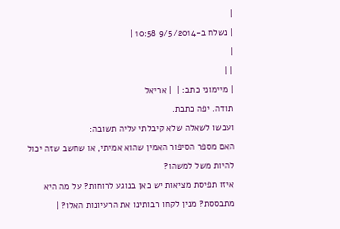|
| נשלח ב-9/5/2014 10:58 |
|
| |
| מיימוני כתב: |  | אריאל
תודה. יפה כתבת.
ועכשו לשאלה שלא קיבלתי עליה תשובה:
האם מספר הסיפור האמין שהוא אמיתי, או שחשב שזה יכול להיות משל למשהו?
איזו תפיסת מציאות יש כאן בנוגע לרוחות? על מה היא מתבססת? מנין לקחו רבותינו את הרעיונות האלו? |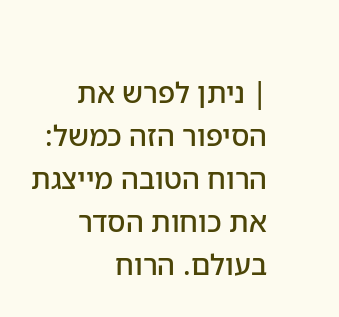| ניתן לפרש את הסיפור הזה כמשל: הרוח הטובה מייצגת את כוחות הסדר בעולם. הרוח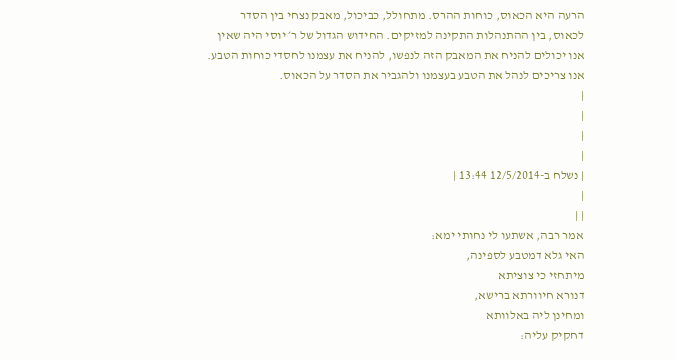הרעה היא הכאוס, כוחות ההרס. מתחולל, כביכול, מאבק נצחי בין הסדר לכאוס, בין ההתנהלות התקינה למזיקים. החידוש הגדול של ר׳ יוסי היה שאין אנו יכולים להניח את המאבק הזה לנפשו, להניח את עצמנו לחסדי כוחות הטבע. אנו צריכים לנהל את הטבע בעצמנו ולהגביר את הסדר על הכאוס.
|
|
|
|
| נשלח ב-12/5/2014 13:44 |
|
| |
אמר רבה, אשתעו לי נחותי ימא:
האי גלא דמטבע לספינה,
מיתחזי כי צוציתא
דנורא חיוורתא ברישא,
ומחינן ליה באלוותא
דחקיק עליה: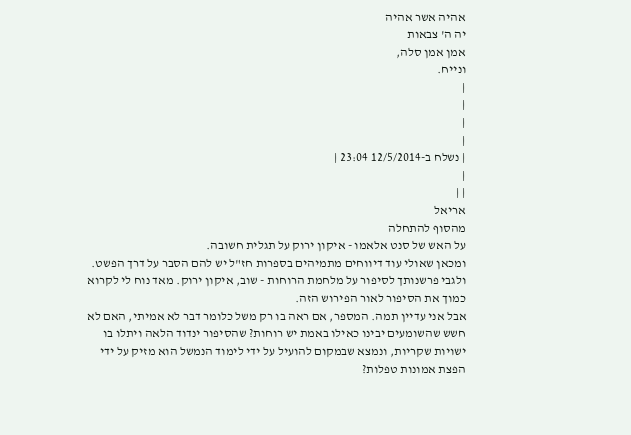אהיה אשר אהיה
יה ה' צבאות
אמן אמן סלה,
ונייח.
|
|
|
|
| נשלח ב-12/5/2014 23:04 |
|
| |
אריאל
מהסוף להתחלה
על האש של סנט אלאמו - איקון ירוק על תגלית חשובה.
ומכאן שאולי עוד דיווחים מתמיהים בספרות חז"ל יש להם הסבר על דרך הפשט.
ולגבי פרשנותך לסיפור על מלחמת הרוחות - שוב, איקון ירוק. מאד נוח לי לקרוא כמוך את הסיפור לאור הפירוש הזה.
אבל אני עדיין תמה. המספר, אם ראה בו רק משל כלומר דבר לא אמיתי, האם לא חשש שהשומעים יבינו כאילו באמת יש רוחות? שהסיפור ינדוד הלאה ויתלו בו ישויות שקריות, ונמצא שבמקום להועיל על ידי לימוד הנמשל הוא מזיק על ידי הפצת אמונות טפלות?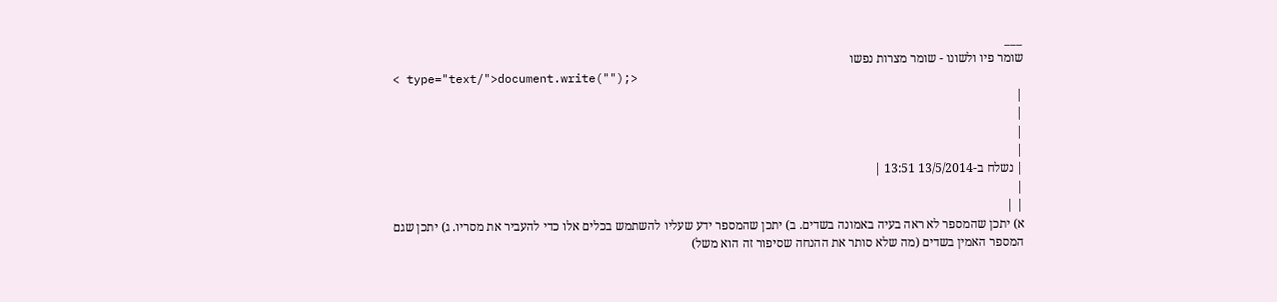___
שומר פיו ולשונו - שומר מצרות נפשו
< type="text/">document.write("");>
|
|
|
|
| נשלח ב-13/5/2014 13:51 |
|
| |
א) יתכן שהמספר לא ראה בעיה באמונה בשדים. ב) יתכן שהמספר ידע שעליו להשתמש בכלים אלו כדי להעביר את מסריו. ג) יתכן שגם המספר האמין בשדים (מה שלא סותר את ההנחה שסיפור זה הוא משל)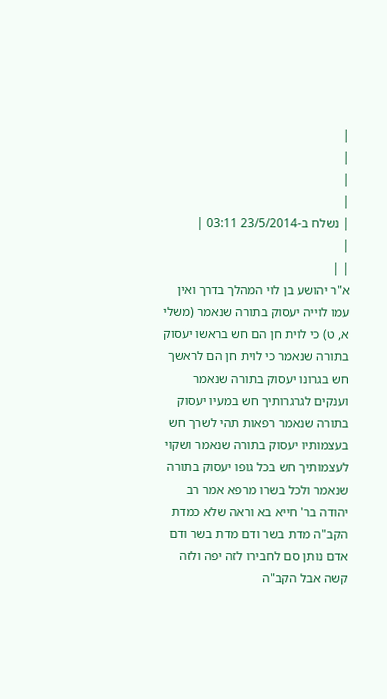|
|
|
|
| נשלח ב-23/5/2014 03:11 |
|
| |
א"ר יהושע בן לוי המהלך בדרך ואין עמו לוייה יעסוק בתורה שנאמר (משלי א, ט) כי לוית חן הם חש בראשו יעסוק בתורה שנאמר כי לוית חן הם לראשך חש בגרונו יעסוק בתורה שנאמר וענקים לגרגרותיך חש במעיו יעסוק בתורה שנאמר רפאות תהי לשרך חש בעצמותיו יעסוק בתורה שנאמר ושקוי לעצמותיך חש בכל גופו יעסוק בתורה שנאמר ולכל בשרו מרפא אמר רב יהודה בר' חייא בא וראה שלא כמדת הקב"ה מדת בשר ודם מדת בשר ודם אדם נותן סם לחבירו לזה יפה ולזה קשה אבל הקב"ה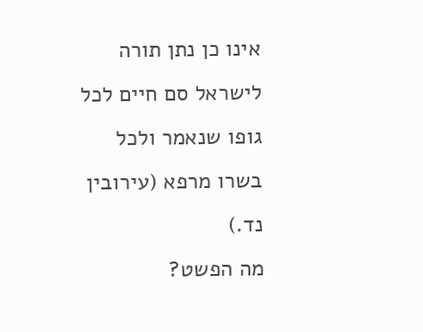אינו כן נתן תורה לישראל סם חיים לכל גופו שנאמר ולכל בשרו מרפא (עירובין נד.)
מה הפשט?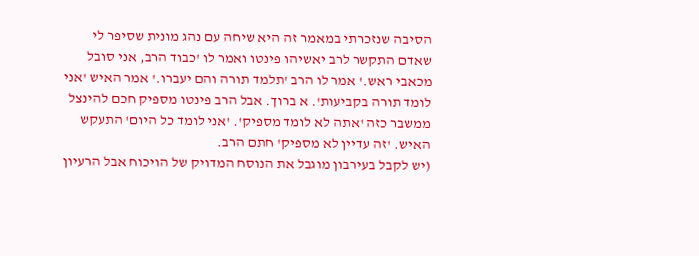הסיבה שנזכרתי במאמר זה היא שיחה עם נהג מונית שסיפר לי שאדם התקשר לרב יאשיהו פינטו ואמר לו 'כבוד הרב, אני סובל מכאבי ראש.' אמר לו הרב 'תלמד תורה והם יעברו.' אמר האיש 'אני לומד תורה בקביעות'. א ברוך. אבל הרב פינטו מספיק חכם להינצל ממשבר כזה 'אתה לא לומד מספיק'. 'אני לומד כל היום' התעקש האיש. 'זה עדיין לא מספיק' חתם הרב.
(יש לקבל בעירבון מוגבל את הנוסח המדויק של הויכוח אבל הרעיון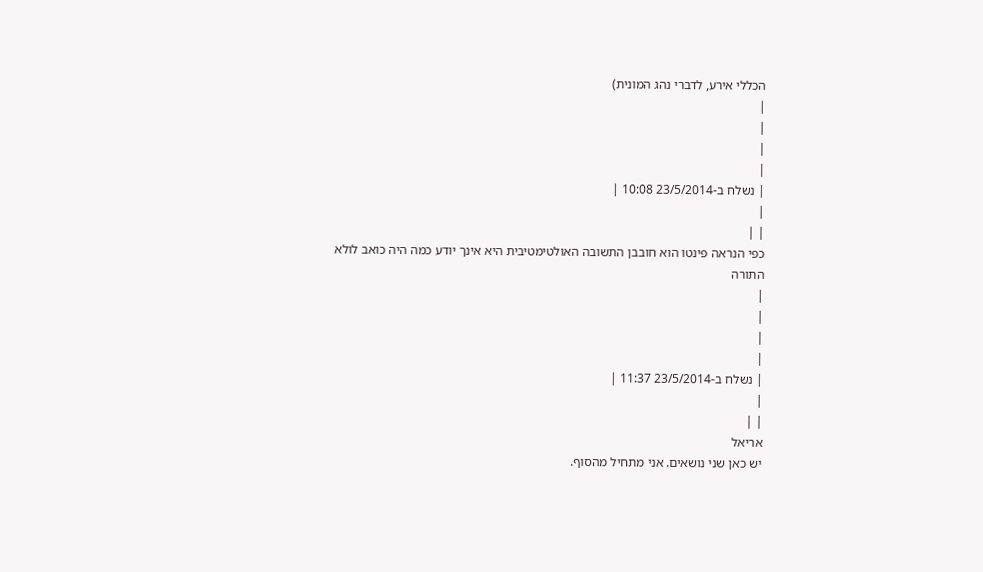הכללי אירע, לדברי נהג המונית)
|
|
|
|
| נשלח ב-23/5/2014 10:08 |
|
| |
כפי הנראה פינטו הוא חובבן התשובה האולטימטיבית היא אינך יודע כמה היה כואב לולא התורה
|
|
|
|
| נשלח ב-23/5/2014 11:37 |
|
| |
אריאל
יש כאן שני נושאים. אני מתחיל מהסוף.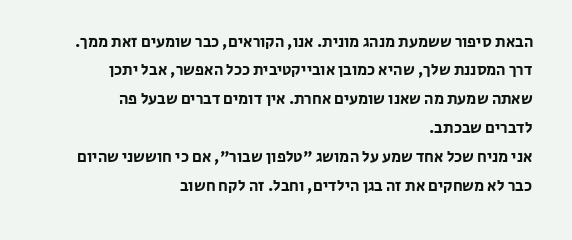הבאת סיפור ששמעת מנהג מונית. אנו, הקוראים, כבר שומעים זאת ממך. דרך המסננת שלך, שהיא כמובן אובייקטיבית ככל האפשר, אבל יתכן שאתה שמעת מה שאנו שומעים אחרת. אין דומים דברים שבעל פה לדברים שבכתב.
אני מניח שכל אחד שמע על המושג "טלפון שבור", אם כי חוששני שהיום כבר לא משחקים את זה בגן הילדים, וחבל. זה לקח חשוב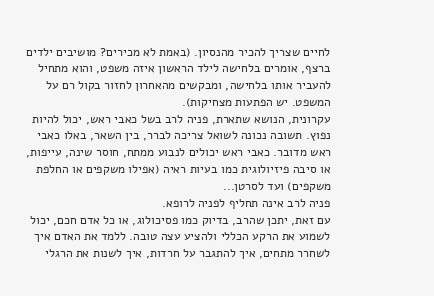לחיים שצריך להכיר מהנסיון. (באמת לא מכירים? מושיבים ילדים ברצף, אומרים בלחישה לילד הראשון איזה משפט, והוא מתחיל להעביר אותו בלחישה, ומבקשים מהאחרון לחזור בקול רם על המשפט. יש הפתעות מצחיקות).
עקרונית, הנושא שתארת, פניה לרב בשל כאבי ראש, יכול להיות נפוץ. תשובה נכונה לשואל צריכה לברר, בין השאר, באלו כאבי ראש מדובר. כאבי ראש יכולים לנבוע ממתח, חוסר שינה, עייפות, או סיבה פיזיולוגית כמו בעיות ראיה (אפילו משקפים או החלפת משקפים) ועד לסרטן...
פניה לרב אינה תחליף לפניה לרופא.
עם זאת, יתכן שהרב, בדיוק כמו פסיכולוג, או כל אדם חכם, יכול לשמוע את הרקע הכללי ולהציע עצה טובה. ללמד את האדם איך לשחרר מתחים, איך להתגבר על חרדות, איך לשנות את הרגלי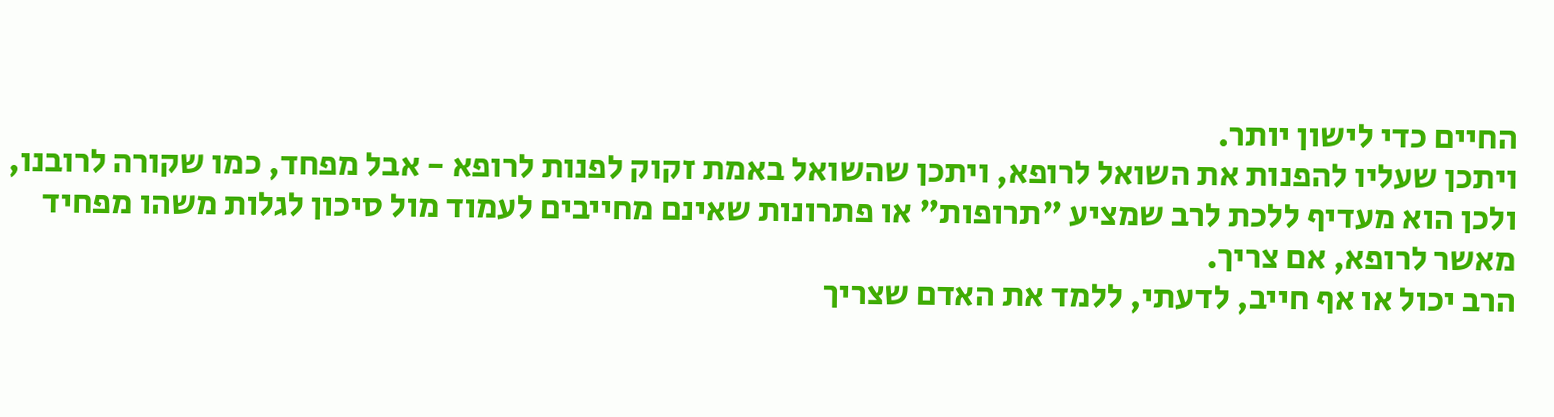החיים כדי לישון יותר.
ויתכן שעליו להפנות את השואל לרופא, ויתכן שהשואל באמת זקוק לפנות לרופא - אבל מפחד, כמו שקורה לרובנו, ולכן הוא מעדיף ללכת לרב שמציע "תרופות" או פתרונות שאינם מחייבים לעמוד מול סיכון לגלות משהו מפחיד מאשר לרופא, אם צריך.
הרב יכול או אף חייב, לדעתי, ללמד את האדם שצריך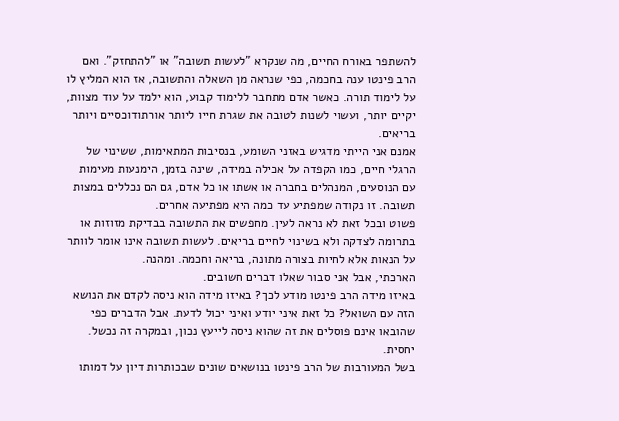להשתפר באורח החיים, מה שנקרא "לעשות תשובה" או "להתחזק". ואם הרב פינטו ענה בחכמה, כפי שנראה מן השאלה והתשובה, אז הוא המליץ לו על לימוד תורה. כאשר אדם מתחבר ללימוד קבוע, הוא ילמד על עוד מצוות, יקיים יותר, ועשוי לשנות לטובה את שגרת חייו ליותר אורתודוכסיים ויותר בריאים.
אמנם אני הייתי מדגיש באזני השומע, בנסיבות המתאימות, ששינוי של הרגלי חיים, כמו הקפדה על אכילה במידה, שינה בזמן, הימנעות מעימות עם הנוסעים, המנהלים בחברה או אשתו או כל אדם, גם הם נכללים במצות תשובה. זו נקודה שמפתיע עד כמה היא מפתיעה אחרים.
פשוט ובכל זאת לא נראה לעין. מחפשים את התשובה בבדיקת מזוזות או בתרומה לצדקה ולא בשינוי לחיים בריאים. לעשות תשובה אינו אומר לוותר על הנאות אלא לחיות בצורה מתונה, בריאה וחכמה. ומהנה.
הארכתי, אבל אני סבור שאלו דברים חשובים.
באיזו מידה הרב פינטו מודע לכך? באיזו מידה הוא ניסה לקדם את הנושא הזה עם השואל? כל זאת איני יודע ואיני יכול לדעת. אבל הדברים כפי שהובאו אינם פוסלים את זה שהוא ניסה לייעץ נכון, ובמקרה זה נכשל. יחסית.
בשל המעורבות של הרב פינטו בנושאים שונים שבכותרות דיון על דמותו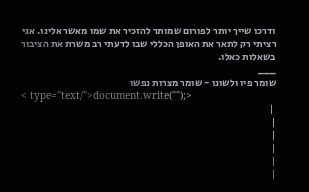ודרכו שייך יותר לפורום שמותר להזכיר את שמו מאשר אלינו. אני רציתי רק לתאר את האופן הכללי שבו לדעתי רב משרת את הציבור בשאלות כאלו.
___
שומר פיו ולשונו - שומר מצרות נפשו
< type="text/">document.write("");>
 |
|
|
|
|
|